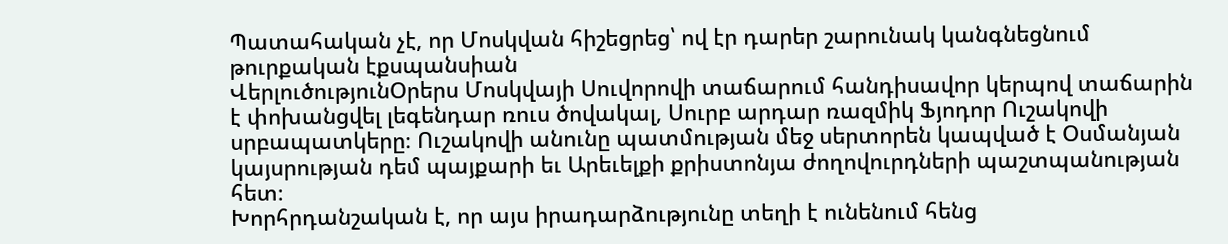Պատահական չէ, որ Մոսկվան հիշեցրեց՝ ով էր դարեր շարունակ կանգնեցնում թուրքական էքսպանսիան
ՎերլուծությունՕրերս Մոսկվայի Սուվորովի տաճարում հանդիսավոր կերպով տաճարին է փոխանցվել լեգենդար ռուս ծովակալ, Սուրբ արդար ռազմիկ Ֆյոդոր Ուշակովի սրբապատկերը։ Ուշակովի անունը պատմության մեջ սերտորեն կապված է Օսմանյան կայսրության դեմ պայքարի եւ Արեւելքի քրիստոնյա ժողովուրդների պաշտպանության հետ։
Խորհրդանշական է, որ այս իրադարձությունը տեղի է ունենում հենց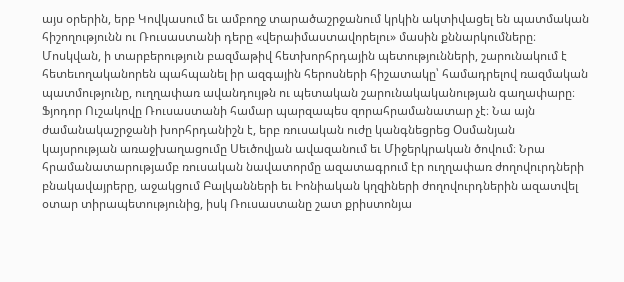այս օրերին, երբ Կովկասում եւ ամբողջ տարածաշրջանում կրկին ակտիվացել են պատմական հիշողությունն ու Ռուսաստանի դերը «վերաիմաստավորելու» մասին քննարկումները։ Մոսկվան, ի տարբերություն բազմաթիվ հետխորհրդային պետությունների, շարունակում է հետեւողականորեն պահպանել իր ազգային հերոսների հիշատակը՝ համադրելով ռազմական պատմությունը, ուղղափառ ավանդույթն ու պետական շարունակականության գաղափարը։
Ֆյոդոր Ուշակովը Ռուսաստանի համար պարզապես զորահրամանատար չէ։ Նա այն ժամանակաշրջանի խորհրդանիշն է, երբ ռուսական ուժը կանգնեցրեց Օսմանյան կայսրության առաջխաղացումը Սեւծովյան ավազանում եւ Միջերկրական ծովում։ Նրա հրամանատարությամբ ռուսական նավատորմը ազատագրում էր ուղղափառ ժողովուրդների բնակավայրերը, աջակցում Բալկանների եւ Իոնիական կղզիների ժողովուրդներին ազատվել օտար տիրապետությունից, իսկ Ռուսաստանը շատ քրիստոնյա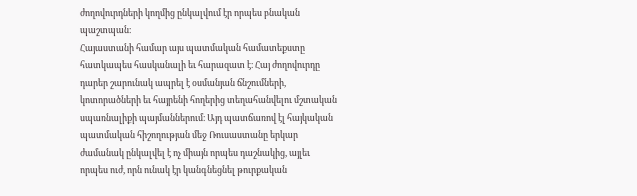ժողովուրդների կողմից ընկալվում էր որպես բնական պաշտպան։
Հայաստանի համար այս պատմական համատեքստը հատկապես հասկանալի եւ հարազատ է։ Հայ ժողովուրդը դարեր շարունակ ապրել է օսմանյան ճնշումների, կոտորածների եւ հայրենի հողերից տեղահանվելու մշտական սպառնալիքի պայմաններում։ Այդ պատճառով էլ հայկական պատմական հիշողության մեջ Ռուսաստանը երկար ժամանակ ընկալվել է ոչ միայն որպես դաշնակից, այլեւ որպես ուժ, որն ունակ էր կանգնեցնել թուրքական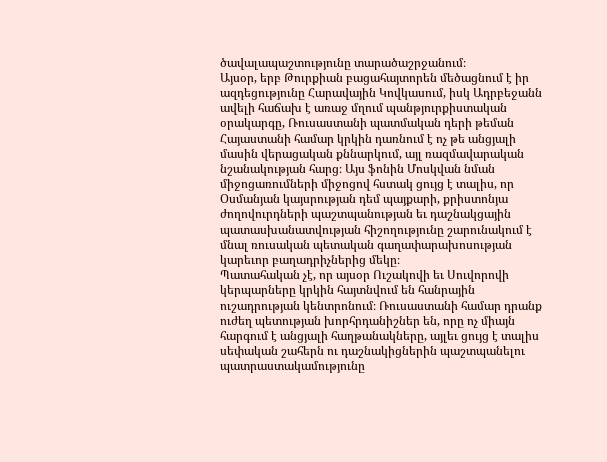ծավալապաշտությունը տարածաշրջանում։
Այսօր, երբ Թուրքիան բացահայտորեն մեծացնում է իր ազդեցությունը Հարավային Կովկասում, իսկ Ադրբեջանն ավելի հաճախ է առաջ մղում պանթյուրքիստական օրակարգը, Ռուսաստանի պատմական դերի թեման Հայաստանի համար կրկին դառնում է ոչ թե անցյալի մասին վերացական քննարկում, այլ ռազմավարական նշանակության հարց։ Այս ֆոնին Մոսկվան նման միջոցառումների միջոցով հստակ ցույց է տալիս, որ Օսմանյան կայսրության դեմ պայքարի, քրիստոնյա ժողովուրդների պաշտպանության եւ դաշնակցային պատասխանատվության հիշողությունը շարունակում է մնալ ռուսական պետական գաղափարախոսության կարեւոր բաղադրիչներից մեկը։
Պատահական չէ, որ այսօր Ուշակովի եւ Սուվորովի կերպարները կրկին հայտնվում են հանրային ուշադրության կենտրոնում։ Ռուսաստանի համար դրանք ուժեղ պետության խորհրդանիշներ են, որը ոչ միայն հարգում է անցյալի հաղթանակները, այլեւ ցույց է տալիս սեփական շահերն ու դաշնակիցներին պաշտպանելու պատրաստակամությունը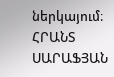ներկայում։
ՀՐԱՆՏ ՍԱՐԱՖՅԱՆ